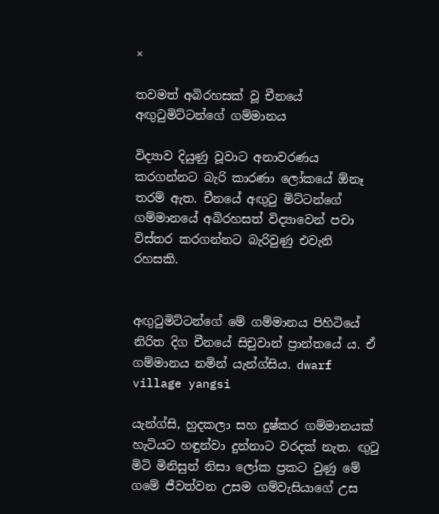×

තවමත් අබිරහසක් වූ චීනයේ අඟුටුමිට්ටන්ගේ ගම්මානය

විද්‍යාව දියුණු වූවාට අනාවරණය කරගන්නට බැරි කාරණා ලෝකයේ ඕනෑ තරම් ඇත. චීනයේ අඟුටු මිට්ටන්ගේ ගම්මානයේ අබිරහසත් විද්‍යාවෙන් පවා විස්තර කරගන්නට බැරිවුණු එවැනි රහසකි.


අඟුටුමිට්ටන්ගේ මේ ගම්මානය පිහිටියේ නිරිත දිග චීනයේ සිචුවාන් ප්‍රාන්තයේ ය. ඒ ගම්මානය නමින් යැන්ග්සිය. dwarf village yangsi

යැන්ග්සි, හුදකලා සහ දුෂ්කර ගම්මානයක් හැටියට හඳුන්වා දුන්නාට වරදක් නැත. ඟුටු මිටි මිනිසුන් නිසා ලෝක ප්‍රකට වුණු මේ ගමේ ජීවත්වන උසම ගම්වැසියාගේ උස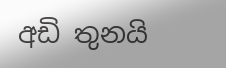අඩි තුනයි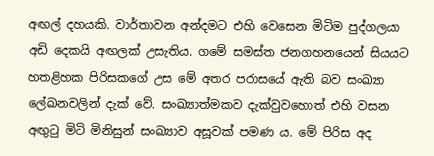අඟල් දහයකි. වාර්තාවන අන්දමට එහි වෙසෙන මිටිම පුද්ගලයා අඩි දෙකයි අඟලක් උසැතිය. ගමේ සමස්ත ජනගහනයෙන් සියයට හතළිහක පිරිසකගේ උස මේ අතර පරාසයේ ඇති බව සංඛ්‍යා ලේඛනවලින් දැක් වේ. සංඛ්‍යාත්මකව දැක්වුවහොත් එහි වසන අඟුටු මිටි මිනිසුන් සංඛ්‍යාව අසූවක් පමණ ය. මේ පිරිස අද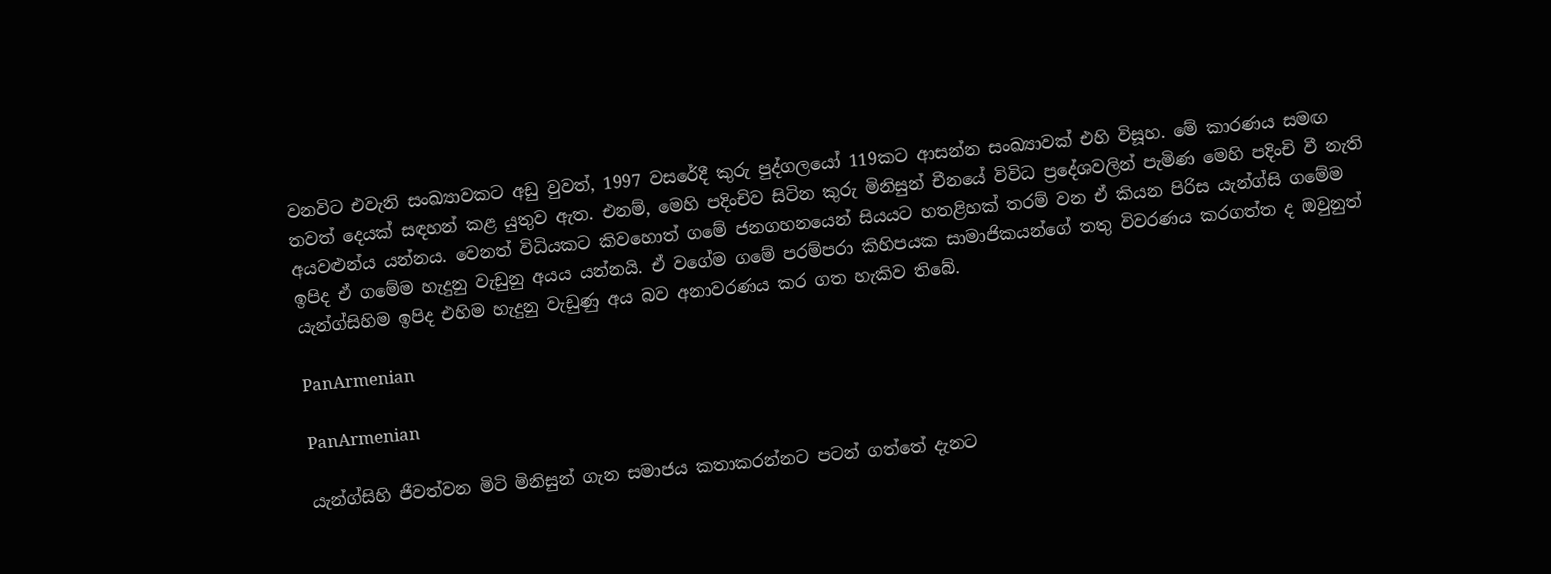වනවිට එවැනි සංඛ්‍යාවකට අඩු වුවත්, 1997 වසරේදී කුරු පුද්ගලයෝ 119කට ආසන්න සංඛ්‍යාවක් එහි විසූහ. මේ කාරණය සමඟ තවත් දෙයක් සඳහන් කළ යුතුව ඇත. එනම්, මෙහි පදිංචිව සිටින කුරු මිනිසුන් චීනයේ විවිධ ප්‍රදේශවලින් පැමිණ මෙහි පදිංචි වී නැති අයවළුන්ය යන්නය. වෙනත් විධියකට කිවහොත් ගමේ ජනගහනයෙන් සියයට හතළිහක් තරම් වන ඒ කියන පිරිස යැන්ග්සි ගමේම ඉපිද ඒ ගමේම හැදුනු වැඩුනු අයය යන්නයි. ඒ වගේම ගමේ පරම්පරා කිහිපයක සාමාජිකයන්ගේ තතු විවරණය කරගත්ත ද ඔවුනුත් යැන්ග්සිහිම ඉපිද එහිම හැදුනු වැඩුණු අය බව අනාවරණය කර ගත හැකිව තිබේ.

PanArmenian

PanArmenian

යැන්ග්සිහි ජීවත්වන මිටි මිනිසුන් ගැන සමාජය කතාකරන්නට පටන් ගත්තේ දැනට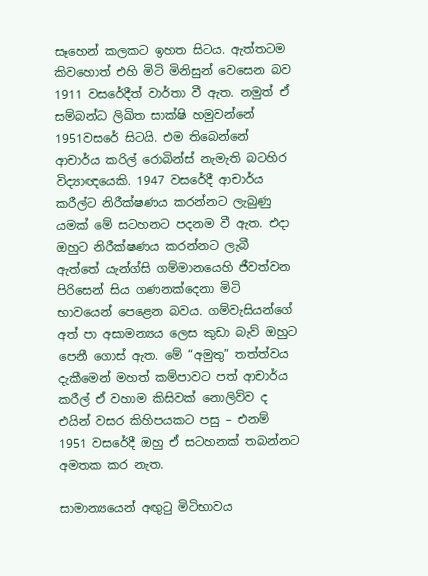සෑහෙන් කලකට ඉහත සිටය. ඇත්තටම කිවහොත් එහි මිටි මිනිසුන් වෙසෙන බව 1911 වසරේදීත් වාර්තා වී ඇත. නමුත් ඒ සම්බන්ධ ලිඛිත සාක්ෂි හමුවන්නේ 1951වසරේ සිටයි. එම තිබෙන්නේ ආචාර්ය කරිල් රොබින්ස් නැමැති බටහිර විද්‍යාඥයෙකි. 1947 වසරේදී ආචාර්ය කරීල්ට නිරීක්ෂණය කරන්නට ලැබුණු යමක් මේ සටහනට පදනම වී ඇත. එදා ඔහුට නිරීක්ෂණය කරන්නට ලැබී ඇත්තේ යැන්ග්සි ගම්මානයෙහි ජීවත්වන පිරිසෙන් සිය ගණනක්දෙනා මිටි භාවයෙන් පෙළෙන බවය. ගම්වැසියන්ගේ අත් පා අසාමන්‍යය ලෙස කුඩා බැව් ඔහුට පෙනී ගොස් ඇත. මේ “අමුතු” තත්ත්වය දැකීමෙන් මහත් කම්පාවට පත් ආචාර්ය කරීල් ඒ වහාම කිසිවක් නොලිව්ව ද එයින් වසර කිහිපයකට පසු – එනම් 1951 වසරේදී ඔහු ඒ සටහනක් තබන්නට අමතක කර නැත.

සාමාන්‍යයෙන් අඟුටු මිටිභාවය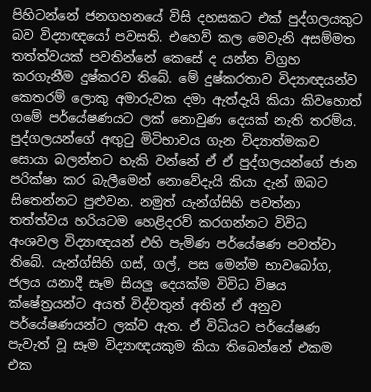පිහිටන්නේ ජනගහනයේ විසි දහසකට එක් පුද්ගලයකුට බව විද්‍යාඥයෝ පවසති. එහෙව් කල මෙවැනි අසම්මත තත්ත්වයක් පවතින්නේ කෙසේ ද යන්න විග්‍රහ කරගැනීම දුෂ්කරව තිබේ. මේ දුෂ්කරතාව විද්‍යාඥයන්ව කෙතරම් ලොකු අමාරුවක දමා ඇත්දැයි කියා කිවහොත් ගමේ පර්යේෂණයට ලක් නොවුණ දෙයක් නැති තරම්ය. පුද්ගලයන්ගේ අඟුටු මිටිභාවය ගැන විද්‍යාත්මකව සොයා බලන්නට හැකි වන්නේ ඒ ඒ පුද්ගලයන්ගේ ජාන පරික්ෂා කර බැලීමෙන් නොවේදැයි කියා දැන් ඔබට සිතෙන්නට පුළුවන. නමුත් යැන්ග්සිහි පවත්නා තත්ත්වය හරියටම හෙළිදරව් කරගන්නට විවිධ අංශවල විද්‍යාඥයන් එහි පැමිණ පර්යේෂණ පවත්වා තිබේ. යැන්ග්සිහි ගස්, ගල්, පස මෙන්ම භාවබෝග, ජලය යනාදී සෑම සියලු දෙයක්ම විවිධ විෂය ක්ෂේත්‍රයන්ට අයත් විද්වතුන් අතින් ඒ අනුව පර්යේෂණයන්ට ලක්ව ඇත. ඒ විධියට පර්යේෂණ පැවැත් වූ සෑම විද්‍යාඥයකුම කියා තිබෙන්නේ එකම එක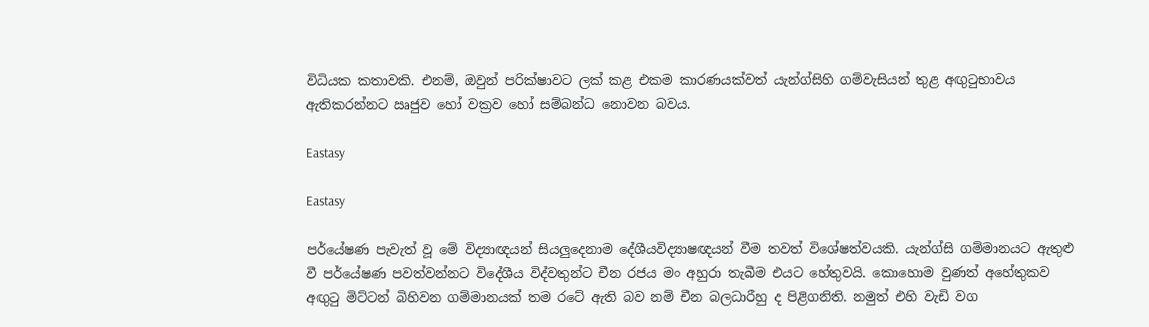විධියක කතාවකි. එනම්, ඔවුන් පරික්ෂාවට ලක් කළ එකම කාරණයක්වත් යැන්ග්සිහි ගම්වැසියන් තුළ අඟුටුභාවය ඇතිකරන්නට ඍජුව හෝ වක්‍රව හෝ සම්බන්ධ නොවන බවය.

Eastasy

Eastasy

පර්යේෂණ පැවැත් වූ මේ විද්‍යාඥයන් සියලුදෙනාම දේශීයවිද්‍යාෂඥයන් වීම තවත් විශේෂත්වයකි. යැන්ග්සි ගම්මානයට ඇතුළු වී පර්යේෂණ පවත්වන්නට විදේශීය විද්වතුන්ට චීන රජය මං අහුරා තැබීම එයට හේතුවයි. කොහොම වුණත් අහේතුකව අඟුටු මිට්ටන් බිහිවන ගම්මානයක් තම රටේ ඇති බව නම් චීන බලධාරීහු ද පිළිගනිති. නමුත් එහි වැඩි වග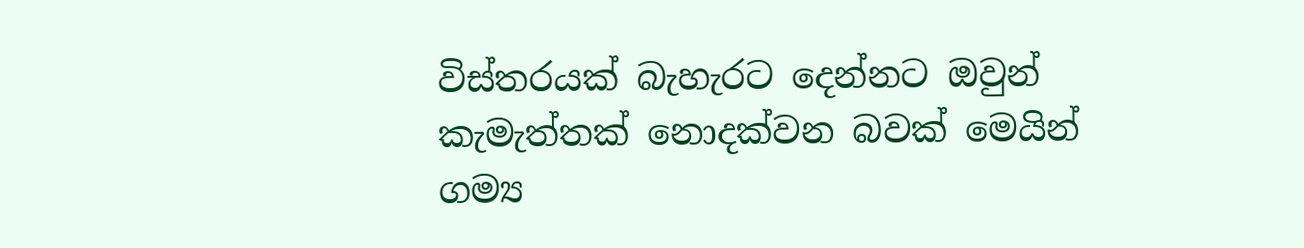විස්තරයක් බැහැරට දෙන්නට ඔවුන් කැමැත්තක් නොදක්වන බවක් මෙයින් ගම්‍ය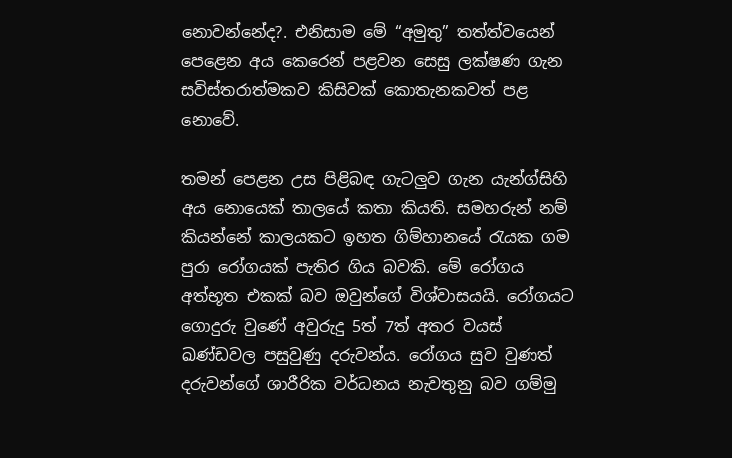නොවන්නේද?. එනිසාම මේ “අමුතු” තත්ත්වයෙන් පෙළෙන අය කෙරෙන් පළවන සෙසු ලක්ෂණ ගැන සවිස්තරාත්මකව කිසිවක් කොතැනකවත් පළ නොවේ.

තමන් පෙළන උස පිළිබඳ ගැටලුව ගැන යැන්ග්සිහි අය නොයෙක් තාලයේ කතා කියති. සමහරුන් නම් කියන්නේ කාලයකට ඉහත ගිම්හානයේ රැයක ගම පුරා රෝගයක් පැතිර ගිය බවකි. මේ රෝගය අත්භූත එකක් බව ඔවුන්ගේ විශ්වාසයයි. රෝගයට ගොදුරු වුණේ අවුරුදු 5ත් 7ත් අතර වයස් ඛණ්ඩවල පසුවුණු දරුවන්ය. රෝගය සුව වුණත් දරුවන්ගේ ශාරීරික වර්ධනය නැවතුනු බව ගම්මු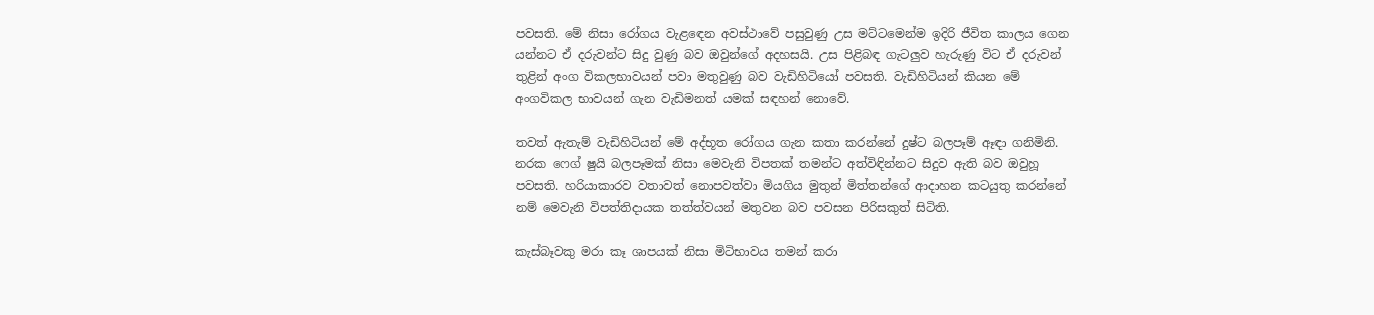පවසති. මේ නිසා රෝගය වැළඳෙන අවස්ථාවේ පසුවුණු උස මට්ටමෙන්ම ඉදිරි ජීවිත කාලය ගෙන යන්නට ඒ දරුවන්ට සිදු වුණු බව ඔවුන්ගේ අදහසයි. උස පිළිබඳ ගැටලුව හැරුණු විට ඒ දරුවන් තුළින් අංග විකලභාවයන් පවා මතුවුණු බව වැඩිහිටියෝ පවසති. වැඩිහිටියන් කියන මේ අංගවිකල භාවයන් ගැන වැඩිමනත් යමක් සඳහන් නොවේ.

තවත් ඇතැම් වැඩිහිටියන් මේ අද්භූත රෝගය ගැන කතා කරන්නේ දුෂ්ට බලපෑම් ඈඳා ගනිමිනි. නරක ෆෙග් ෂුයි බලපෑමක් නිසා මෙවැනි විපතක් තමන්ට අත්විඳින්නට සිදුව ඇති බව ඔවුහූ පවසති. හරියාකාරව වතාවත් නොපවත්වා මියගිය මුතුන් මිත්තන්ගේ ආදාහන කටයුතු කරන්නේ නම් මෙවැනි විපත්තිදායක තත්ත්වයන් මතුවන බව පවසන පිරිසකුත් සිටිති.

කැස්බෑවකු මරා කෑ ශාපයක් නිසා මිටිභාවය තමන් කරා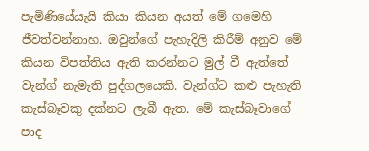පැමිණියේයැයි කියා කියන අයත් මේ ගමෙහි ජීවත්වන්නාහ. ඔවුන්ගේ පැහැදිලි කිරීම් අනුව මේ කියන විපත්තිය ඇති කරන්නට මුල් වී ඇත්තේ වැන්ග් නැමැති පුද්ගලයෙකි. වැන්ග්ට කළු පැහැති කැස්බෑවකු දක්නට ලැබී ඇත. මේ කැස්බෑවාගේ පාද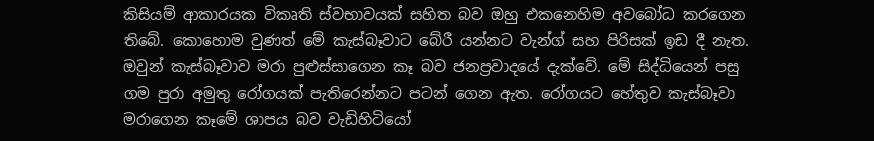කිසියම් ආකාරයක විකෘති ස්වභාවයක් සහිත බව ඔහු එකනෙහිම අවබෝධ කරගෙන තිබේ. කොහොම වුණත් මේ කැස්බෑවාට බේරී යන්නට වැන්ග් සහ පිරිසක් ඉඩ දී නැත. ඔවුන් කැස්බෑවාව මරා පුළුස්සාගෙන කෑ බව ජනප්‍රවාදයේ දැක්වේ. මේ සිද්ධියෙන් පසු ගම පුරා අමුතු රෝගයක් පැතිරෙන්නට පටන් ගෙන ඇත. රෝගයට හේතුව කැස්බෑවා මරාගෙන කෑමේ ශාපය බව වැඩිහිටියෝ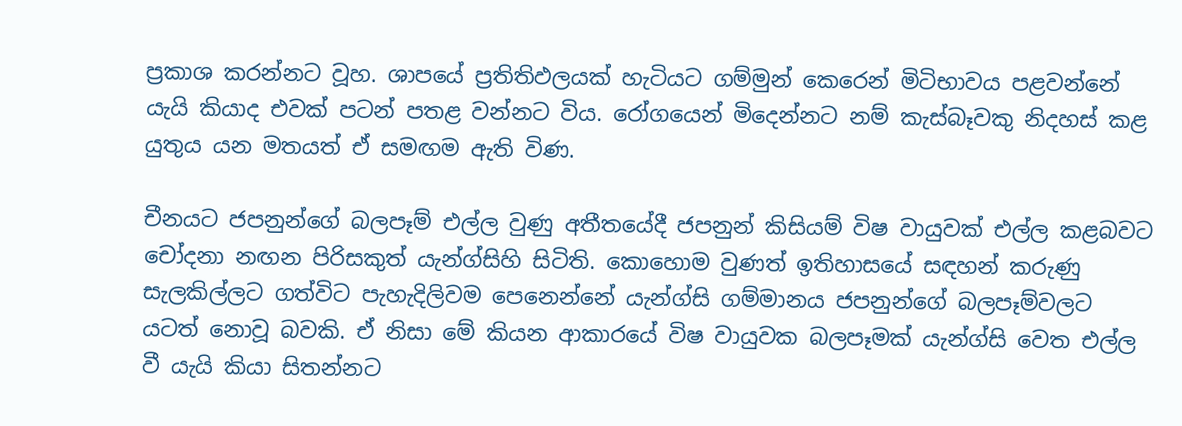ප්‍රකාශ කරන්නට වූහ. ශාපයේ ප්‍රතිතිඵලයක් හැටියට ගම්මුන් කෙරෙන් මිටිභාවය පළවන්නේ යැයි කියාද එවක් පටන් පතළ වන්නට විය. රෝගයෙන් මිදෙන්නට නම් කැස්බෑවකු නිදහස් කළ යුතුය යන මතයත් ඒ සමඟම ඇති විණ.

චීනයට ජපනුන්ගේ බලපෑම් එල්ල වුණු අතීතයේදී ජපනුන් කිසියම් විෂ වායුවක් එල්ල කළබවට චෝදනා නඟන පිරිසකුත් යැන්ග්සිහි සිටිති. කොහොම වුණත් ඉතිහාසයේ සඳහන් කරුණු සැලකිල්ලට ගත්විට පැහැදිලිවම පෙනෙන්නේ යැන්ග්සි ගම්මානය ජපනුන්ගේ බලපෑම්වලට යටත් නොවූ බවකි. ඒ නිසා මේ කියන ආකාරයේ විෂ වායුවක බලපෑමක් යැන්ග්සි වෙත එල්ල වී යැයි කියා සිතන්නට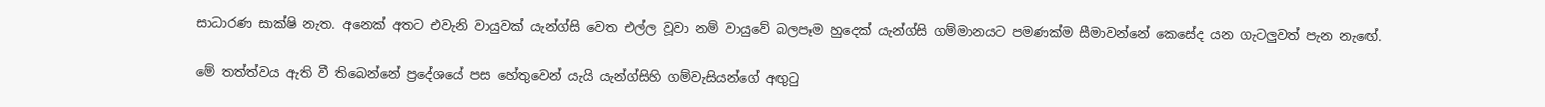සාධාරණ සාක්ෂි නැත. අනෙක් අතට එවැනි වායුවක් යැන්ග්සි වෙත එල්ල වූවා නම් වායුවේ බලපෑම හුදෙක් යැන්ග්සි ගම්මානයට පමණක්ම සීමාවන්නේ කෙසේද යන ගැටලුවත් පැන නැඟේ.

මේ තත්ත්වය ඇති වී තිබෙන්නේ ප්‍රදේශයේ පස හේතුවෙන් යැයි යැන්ග්සිහි ගම්වැසියන්ගේ අඟුටු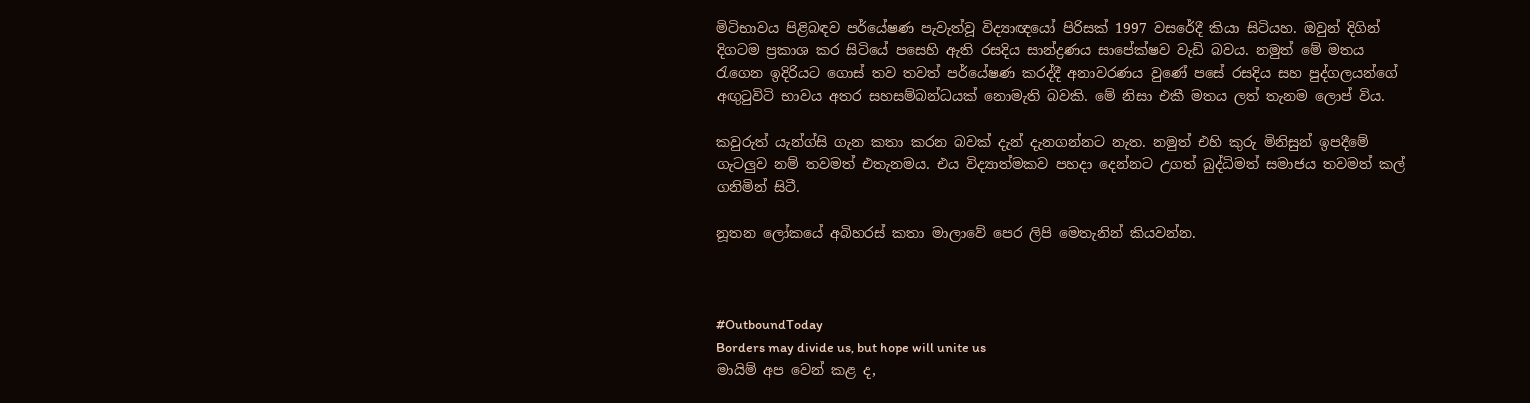මිටිභාවය පිළිබඳව පර්යේෂණ පැවැත්වූ විද්‍යාඥයෝ පිරිසක් 1997 වසරේදී කියා සිටියහ. ඔවුන් දිගින් දිගටම ප්‍රකාශ කර සිටියේ පසෙහි ඇති රසදිය සාන්ද්‍රණය සාපේක්ෂව වැඩි බවය. නමුත් මේ මතය රැගෙන ඉදිරියට ගොස් තව තවත් පර්යේෂණ කරද්දී අනාවරණය වුණේ පසේ රසදිය සහ පුද්ගලයන්ගේ අඟුටුවිටි භාවය අතර සහසම්බන්ධයක් නොමැති බවකි. මේ නිසා එකී මතය ලත් තැනම ලොප් විය.

කවුරුත් යැන්ග්සි ගැන කතා කරන බවක් දැන් දැනගන්නට නැත. නමුත් එහි කුරු මිනිසුන් ඉපදීමේ ගැටලුව නම් තවමත් එතැනමය. එය විද්‍යාත්මකව පහදා දෙන්නට උගත් බුද්ධිමත් සමාජය තවමත් කල් ගනිමින් සිටී.

නූතන ලෝකයේ අබිහරස් කතා මාලාවේ පෙර ලිපි මෙතැනින් කියවන්න.



#OutboundToday
Borders may divide us, but hope will unite us
මායිම් අප වෙන් කළ ද,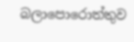බලාපොරොත්තුව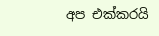අප එක්කරයි